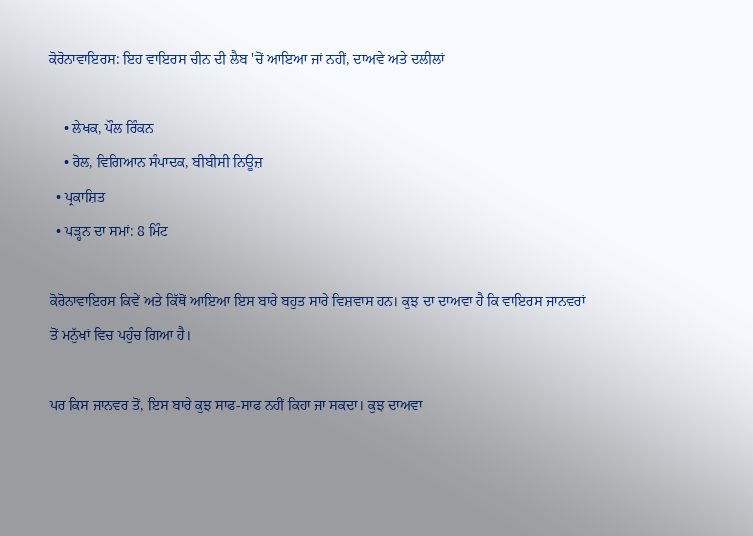ਕੋਰੋਨਾਵਾਇਰਸ: ਇਹ ਵਾਇਰਸ ਚੀਨ ਦੀ ਲੈਬ 'ਚੋਂ ਆਇਆ ਜਾਂ ਨਹੀਂ, ਦਾਅਵੇ ਅਤੇ ਦਲੀਲਾਂ

    • ਲੇਖਕ, ਪੌਲ ਰਿੰਕਨ
    • ਰੋਲ, ਵਿਗਿਆਨ ਸੰਪਾਦਕ, ਬੀਬੀਸੀ ਨਿਊਜ਼
  • ਪ੍ਰਕਾਸ਼ਿਤ
  • ਪੜ੍ਹਨ ਦਾ ਸਮਾਂ: 8 ਮਿੰਟ

ਕੋਰੋਨਾਵਾਇਰਸ ਕਿਵੇਂ ਅਤੇ ਕਿੱਥੋਂ ਆਇਆ ਇਸ ਬਾਰੇ ਬਹੁਤ ਸਾਰੇ ਵਿਸ਼ਵਾਸ ਹਨ। ਕੁਝ ਦਾ ਦਾਅਵਾ ਹੈ ਕਿ ਵਾਇਰਸ ਜਾਨਵਰਾਂ ਤੋਂ ਮਨੁੱਖਾਂ ਵਿਚ ਪਹੁੰਚ ਗਿਆ ਹੈ।

ਪਰ ਕਿਸ ਜਾਨਵਰ ਤੋਂ, ਇਸ ਬਾਰੇ ਕੁਝ ਸਾਫ-ਸਾਫ ਨਹੀਂ ਕਿਹਾ ਜਾ ਸਕਦਾ। ਕੁਝ ਦਾਅਵਾ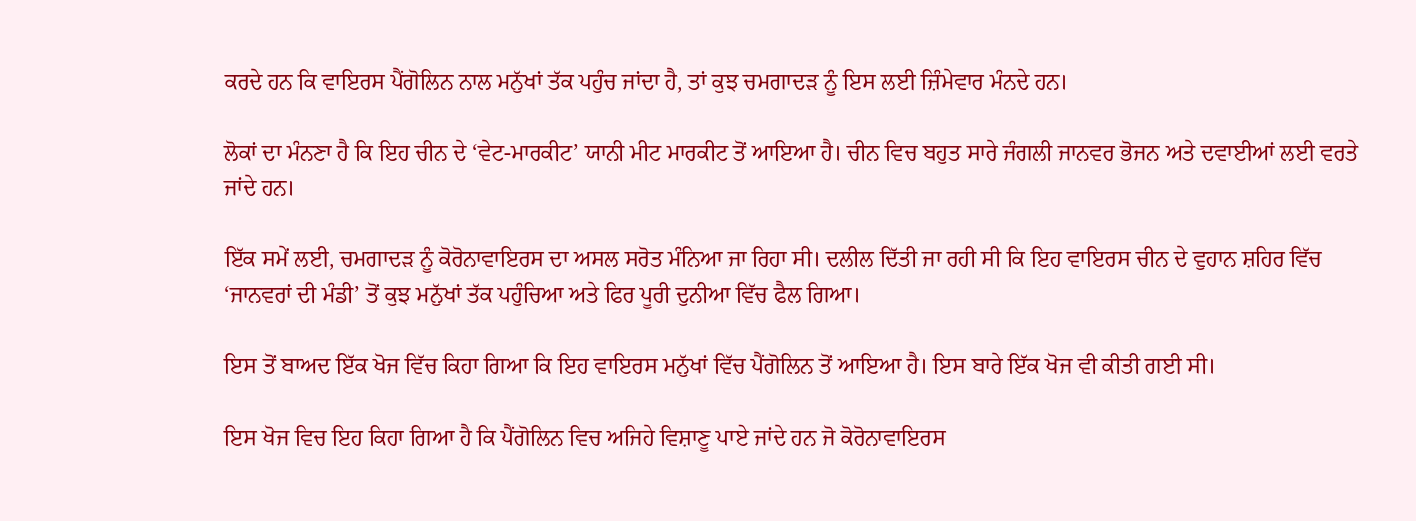ਕਰਦੇ ਹਨ ਕਿ ਵਾਇਰਸ ਪੈਂਗੋਲਿਨ ਨਾਲ ਮਨੁੱਖਾਂ ਤੱਕ ਪਹੁੰਚ ਜਾਂਦਾ ਹੈ, ਤਾਂ ਕੁਝ ਚਮਗਾਦੜ ਨੂੰ ਇਸ ਲਈ ਜ਼ਿੰਮੇਵਾਰ ਮੰਨਦੇ ਹਨ।

ਲੋਕਾਂ ਦਾ ਮੰਨਣਾ ਹੈ ਕਿ ਇਹ ਚੀਨ ਦੇ ‘ਵੇਟ-ਮਾਰਕੀਟ’ ਯਾਨੀ ਮੀਟ ਮਾਰਕੀਟ ਤੋਂ ਆਇਆ ਹੈ। ਚੀਨ ਵਿਚ ਬਹੁਤ ਸਾਰੇ ਜੰਗਲੀ ਜਾਨਵਰ ਭੋਜਨ ਅਤੇ ਦਵਾਈਆਂ ਲਈ ਵਰਤੇ ਜਾਂਦੇ ਹਨ।

ਇੱਕ ਸਮੇਂ ਲਈ, ਚਮਗਾਦੜ ਨੂੰ ਕੋਰੋਨਾਵਾਇਰਸ ਦਾ ਅਸਲ ਸਰੋਤ ਮੰਨਿਆ ਜਾ ਰਿਹਾ ਸੀ। ਦਲੀਲ ਦਿੱਤੀ ਜਾ ਰਹੀ ਸੀ ਕਿ ਇਹ ਵਾਇਰਸ ਚੀਨ ਦੇ ਵੁਹਾਨ ਸ਼ਹਿਰ ਵਿੱਚ ‘ਜਾਨਵਰਾਂ ਦੀ ਮੰਡੀ’ ਤੋਂ ਕੁਝ ਮਨੁੱਖਾਂ ਤੱਕ ਪਹੁੰਚਿਆ ਅਤੇ ਫਿਰ ਪੂਰੀ ਦੁਨੀਆ ਵਿੱਚ ਫੈਲ ਗਿਆ।

ਇਸ ਤੋਂ ਬਾਅਦ ਇੱਕ ਖੋਜ ਵਿੱਚ ਕਿਹਾ ਗਿਆ ਕਿ ਇਹ ਵਾਇਰਸ ਮਨੁੱਖਾਂ ਵਿੱਚ ਪੈਂਗੋਲਿਨ ਤੋਂ ਆਇਆ ਹੈ। ਇਸ ਬਾਰੇ ਇੱਕ ਖੋਜ ਵੀ ਕੀਤੀ ਗਈ ਸੀ।

ਇਸ ਖੋਜ ਵਿਚ ਇਹ ਕਿਹਾ ਗਿਆ ਹੈ ਕਿ ਪੈਂਗੋਲਿਨ ਵਿਚ ਅਜਿਹੇ ਵਿਸ਼ਾਣੂ ਪਾਏ ਜਾਂਦੇ ਹਨ ਜੋ ਕੋਰੋਨਾਵਾਇਰਸ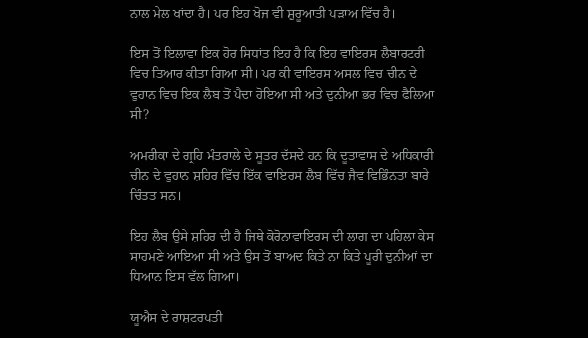ਨਾਲ ਮੇਲ ਖਾਂਦਾ ਹੈ। ਪਰ ਇਹ ਖੋਜ ਵੀ ਸ਼ੁਰੂਆਤੀ ਪੜਾਅ ਵਿੱਚ ਹੈ।

ਇਸ ਤੋਂ ਇਲਾਵਾ ਇਕ ਹੋਰ ਸਿਧਾਂਤ ਇਹ ਹੈ ਕਿ ਇਹ ਵਾਇਰਸ ਲੈਬਾਰਟਰੀ ਵਿਚ ਤਿਆਰ ਕੀਤਾ ਗਿਆ ਸੀ। ਪਰ ਕੀ ਵਾਇਰਸ ਅਸਲ ਵਿਚ ਚੀਨ ਦੇ ਵੁਹਾਨ ਵਿਚ ਇਕ ਲੈਬ ਤੋਂ ਪੈਦਾ ਹੋਇਆ ਸੀ ਅਤੇ ਦੁਨੀਆ ਭਰ ਵਿਚ ਫੈਲਿਆ ਸੀ?

ਅਮਰੀਕਾ ਦੇ ਗ੍ਰਹਿ ਮੰਤਰਾਲੇ ਦੇ ਸੂਤਰ ਦੱਸਦੇ ਹਨ ਕਿ ਦੂਤਾਵਾਸ ਦੇ ਅਧਿਕਾਰੀ ਚੀਨ ਦੇ ਵੁਹਾਨ ਸ਼ਹਿਰ ਵਿੱਚ ਇੱਕ ਵਾਇਰਸ ਲੈਬ ਵਿੱਚ ਜੈਵ ਵਿਭਿੰਨਤਾ ਬਾਰੇ ਚਿੰਤਤ ਸਨ।

ਇਹ ਲੈਬ ਉਸੇ ਸ਼ਹਿਰ ਦੀ ਹੈ ਜਿਥੇ ਕੋਰੋਨਾਵਾਇਰਸ ਦੀ ਲਾਗ ਦਾ ਪਹਿਲਾ ਕੇਸ ਸਾਹਮਣੇ ਆਇਆ ਸੀ ਅਤੇ ਉਸ ਤੋਂ ਬਾਅਦ ਕਿਤੇ ਨਾ ਕਿਤੇ ਪੂਰੀ ਦੁਨੀਆਂ ਦਾ ਧਿਆਨ ਇਸ ਵੱਲ ਗਿਆ।

ਯੂਐਸ ਦੇ ਰਾਸ਼ਟਰਪਤੀ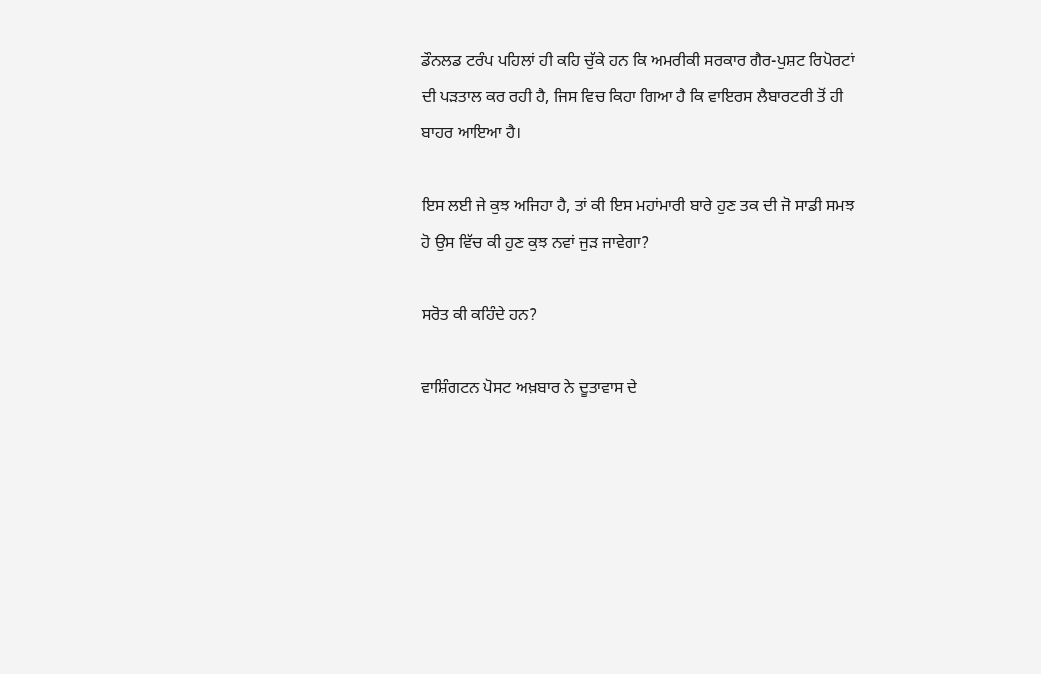ਡੌਨਲਡ ਟਰੰਪ ਪਹਿਲਾਂ ਹੀ ਕਹਿ ਚੁੱਕੇ ਹਨ ਕਿ ਅਮਰੀਕੀ ਸਰਕਾਰ ਗੈਰ-ਪੁਸ਼ਟ ਰਿਪੋਰਟਾਂ ਦੀ ਪੜਤਾਲ ਕਰ ਰਹੀ ਹੈ, ਜਿਸ ਵਿਚ ਕਿਹਾ ਗਿਆ ਹੈ ਕਿ ਵਾਇਰਸ ਲੈਬਾਰਟਰੀ ਤੋਂ ਹੀ ਬਾਹਰ ਆਇਆ ਹੈ।

ਇਸ ਲਈ ਜੇ ਕੁਝ ਅਜਿਹਾ ਹੈ, ਤਾਂ ਕੀ ਇਸ ਮਹਾਂਮਾਰੀ ਬਾਰੇ ਹੁਣ ਤਕ ਦੀ ਜੋ ਸਾਡੀ ਸਮਝ ਹੋ ਉਸ ਵਿੱਚ ਕੀ ਹੁਣ ਕੁਝ ਨਵਾਂ ਜੁੜ ਜਾਵੇਗਾ?

ਸਰੋਤ ਕੀ ਕਹਿੰਦੇ ਹਨ?

ਵਾਸ਼ਿੰਗਟਨ ਪੋਸਟ ਅਖ਼ਬਾਰ ਨੇ ਦੂਤਾਵਾਸ ਦੇ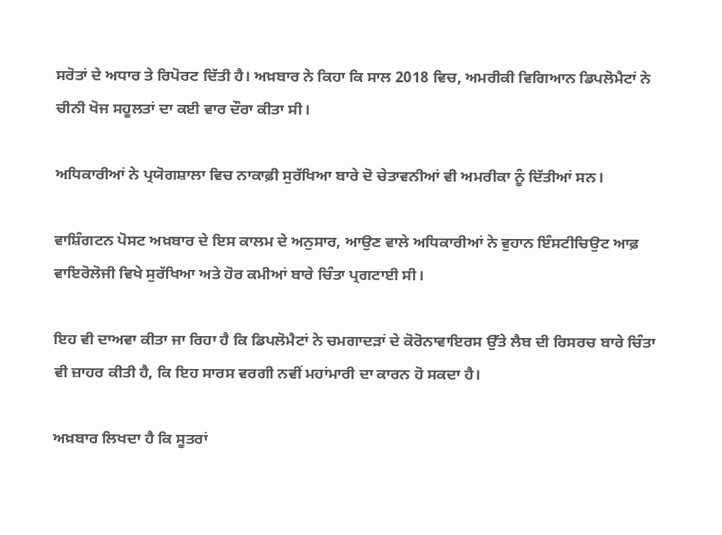ਸਰੋਤਾਂ ਦੇ ਅਧਾਰ ਤੇ ਰਿਪੋਰਟ ਦਿੱਤੀ ਹੈ। ਅਖ਼ਬਾਰ ਨੇ ਕਿਹਾ ਕਿ ਸਾਲ 2018 ਵਿਚ, ਅਮਰੀਕੀ ਵਿਗਿਆਨ ਡਿਪਲੋਮੈਟਾਂ ਨੇ ਚੀਨੀ ਖੋਜ ਸਹੂਲਤਾਂ ਦਾ ਕਈ ਵਾਰ ਦੌਰਾ ਕੀਤਾ ਸੀ।

ਅਧਿਕਾਰੀਆਂ ਨੇ ਪ੍ਰਯੋਗਸ਼ਾਲਾ ਵਿਚ ਨਾਕਾਫ਼ੀ ਸੁਰੱਖਿਆ ਬਾਰੇ ਦੋ ਚੇਤਾਵਨੀਆਂ ਵੀ ਅਮਰੀਕਾ ਨੂੰ ਦਿੱਤੀਆਂ ਸਨ।

ਵਾਸ਼ਿੰਗਟਨ ਪੋਸਟ ਅਖ਼ਬਾਰ ਦੇ ਇਸ ਕਾਲਮ ਦੇ ਅਨੁਸਾਰ, ਆਉਣ ਵਾਲੇ ਅਧਿਕਾਰੀਆਂ ਨੇ ਵੁਹਾਨ ਇੰਸਟੀਚਿਉਟ ਆਫ਼ ਵਾਇਰੋਲੋਜੀ ਵਿਖੇ ਸੁਰੱਖਿਆ ਅਤੇ ਹੋਰ ਕਮੀਆਂ ਬਾਰੇ ਚਿੰਤਾ ਪ੍ਰਗਟਾਈ ਸੀ।

ਇਹ ਵੀ ਦਾਅਵਾ ਕੀਤਾ ਜਾ ਰਿਹਾ ਹੈ ਕਿ ਡਿਪਲੋਮੈਟਾਂ ਨੇ ਚਮਗਾਦੜਾਂ ਦੇ ਕੋਰੋਨਾਵਾਇਰਸ ਉੱਤੇ ਲੈਬ ਦੀ ਰਿਸਰਚ ਬਾਰੇ ਚਿੰਤਾ ਵੀ ਜ਼ਾਹਰ ਕੀਤੀ ਹੈ, ਕਿ ਇਹ ਸਾਰਸ ਵਰਗੀ ਨਵੀਂ ਮਹਾਂਮਾਰੀ ਦਾ ਕਾਰਨ ਹੋ ਸਕਦਾ ਹੈ।

ਅਖ਼ਬਾਰ ਲਿਖਦਾ ਹੈ ਕਿ ਸੂਤਰਾਂ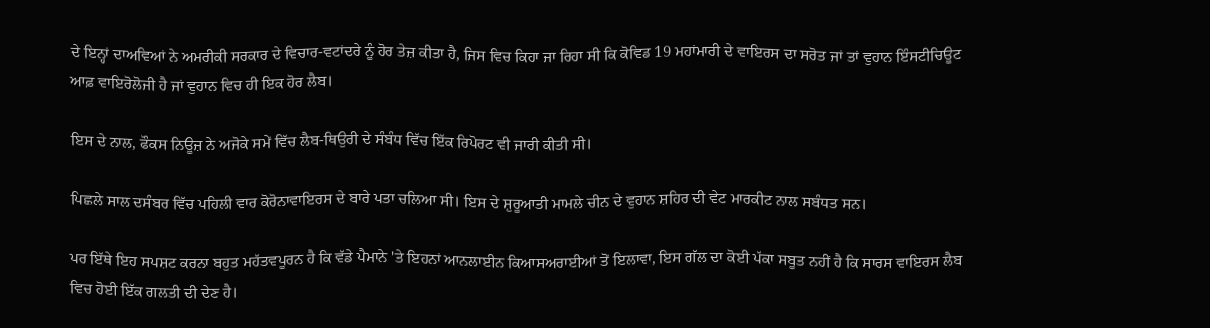ਦੇ ਇਨ੍ਹਾਂ ਦਾਅਵਿਆਂ ਨੇ ਅਮਰੀਕੀ ਸਰਕਾਰ ਦੇ ਵਿਚਾਰ-ਵਟਾਂਦਰੇ ਨੂੰ ਹੋਰ ਤੇਜ਼ ਕੀਤਾ ਹੈ, ਜਿਸ ਵਿਚ ਕਿਹਾ ਜਾ ਰਿਹਾ ਸੀ ਕਿ ਕੋਵਿਡ 19 ਮਹਾਂਮਾਰੀ ਦੇ ਵਾਇਰਸ ਦਾ ਸਰੋਤ ਜਾਂ ਤਾਂ ਵੁਹਾਨ ਇੰਸਟੀਚਿਊਟ ਆਫ਼ ਵਾਇਰੋਲੋਜੀ ਹੈ ਜਾਂ ਵੁਹਾਨ ਵਿਚ ਹੀ ਇਕ ਹੋਰ ਲੈਬ।

ਇਸ ਦੇ ਨਾਲ, ਫੌਕਸ ਨਿਊਜ਼ ਨੇ ਅਜੋਕੇ ਸਮੇਂ ਵਿੱਚ ਲੈਬ-ਥਿਉਰੀ ਦੇ ਸੰਬੰਧ ਵਿੱਚ ਇੱਕ ਰਿਪੋਰਟ ਵੀ ਜਾਰੀ ਕੀਤੀ ਸੀ।

ਪਿਛਲੇ ਸਾਲ ਦਸੰਬਰ ਵਿੱਚ ਪਹਿਲੀ ਵਾਰ ਕੋਰੋਨਾਵਾਇਰਸ ਦੇ ਬਾਰੇ ਪਤਾ ਚਲਿਆ ਸੀ। ਇਸ ਦੇ ਸ਼ੁਰੂਆਤੀ ਮਾਮਲੇ ਚੀਨ ਦੇ ਵੁਹਾਨ ਸ਼ਹਿਰ ਦੀ ਵੇਟ ਮਾਰਕੀਟ ਨਾਲ ਸਬੰਧਤ ਸਨ।

ਪਰ ਇੱਥੇ ਇਹ ਸਪਸ਼ਟ ਕਰਨਾ ਬਹੁਤ ਮਹੱਤਵਪੂਰਨ ਹੈ ਕਿ ਵੱਡੇ ਪੈਮਾਨੇ 'ਤੇ ਇਹਨਾਂ ਆਨਲਾਈਨ ਕਿਆਸਅਰਾਈਆਂ ਤੋਂ ਇਲਾਵਾ, ਇਸ ਗੱਲ ਦਾ ਕੋਈ ਪੱਕਾ ਸਬੂਤ ਨਹੀਂ ਹੈ ਕਿ ਸਾਰਸ ਵਾਇਰਸ ਲੈਬ ਵਿਚ ਹੋਈ ਇੱਕ ਗਲਤੀ ਦੀ ਦੇਣ ਹੈ।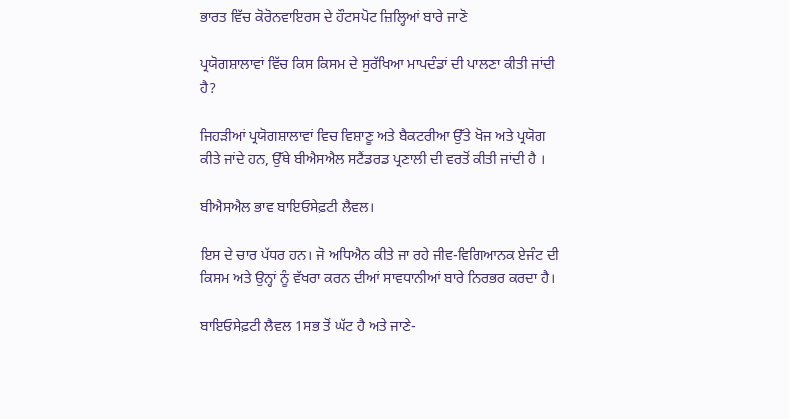ਭਾਰਤ ਵਿੱਚ ਕੋਰੋਨਵਾਇਰਸ ਦੇ ਹੌਟਸਪੋਟ ਜ਼ਿਲ੍ਹਿਆਂ ਬਾਰੇ ਜਾਣੋ

ਪ੍ਰਯੋਗਸ਼ਾਲਾਵਾਂ ਵਿੱਚ ਕਿਸ ਕਿਸਮ ਦੇ ਸੁਰੱਖਿਆ ਮਾਪਦੰਡਾਂ ਦੀ ਪਾਲਣਾ ਕੀਤੀ ਜਾਂਦੀ ਹੈ?

ਜਿਹੜੀਆਂ ਪ੍ਰਯੋਗਸ਼ਾਲਾਵਾਂ ਵਿਚ ਵਿਸ਼ਾਣੂ ਅਤੇ ਬੈਕਟਰੀਆ ਉੱਤੇ ਖੋਜ ਅਤੇ ਪ੍ਰਯੋਗ ਕੀਤੇ ਜਾਂਦੇ ਹਨ, ਉੱਥੇ ਬੀਐਸਐਲ ਸਟੈਂਡਰਡ ਪ੍ਰਣਾਲੀ ਦੀ ਵਰਤੋਂ ਕੀਤੀ ਜਾਂਦੀ ਹੈ ।

ਬੀਐਸਐਲ ਭਾਵ ਬਾਇਓਸੇਫ਼ਟੀ ਲੈਵਲ।

ਇਸ ਦੇ ਚਾਰ ਪੱਧਰ ਹਨ। ਜੋ ਅਧਿਐਨ ਕੀਤੇ ਜਾ ਰਹੇ ਜੀਵ-ਵਿਗਿਆਨਕ ਏਜੰਟ ਦੀ ਕਿਸਮ ਅਤੇ ਉਨ੍ਹਾਂ ਨੂੰ ਵੱਖਰਾ ਕਰਨ ਦੀਆਂ ਸਾਵਧਾਨੀਆਂ ਬਾਰੇ ਨਿਰਭਰ ਕਰਦਾ ਹੈ।

ਬਾਇਓਸੇਫ਼ਟੀ ਲੈਵਲ 1ਸਭ ਤੋਂ ਘੱਟ ਹੈ ਅਤੇ ਜਾਣੇ-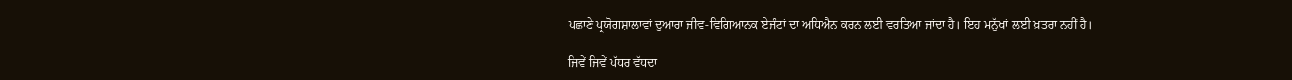ਪਛਾਣੇ ਪ੍ਰਯੋਗਸ਼ਾਲਾਵਾਂ ਦੁਆਰਾ ਜੀਵ-ਵਿਗਿਆਨਕ ਏਜੰਟਾਂ ਦਾ ਅਧਿਐਨ ਕਰਨ ਲਈ ਵਰਤਿਆ ਜਾਂਦਾ ਹੈ। ਇਹ ਮਨੁੱਖਾਂ ਲਈ ਖ਼ਤਰਾ ਨਹੀਂ ਹੈ।

ਜਿਵੇਂ ਜਿਵੇਂ ਪੱਧਰ ਵੱਧਦਾ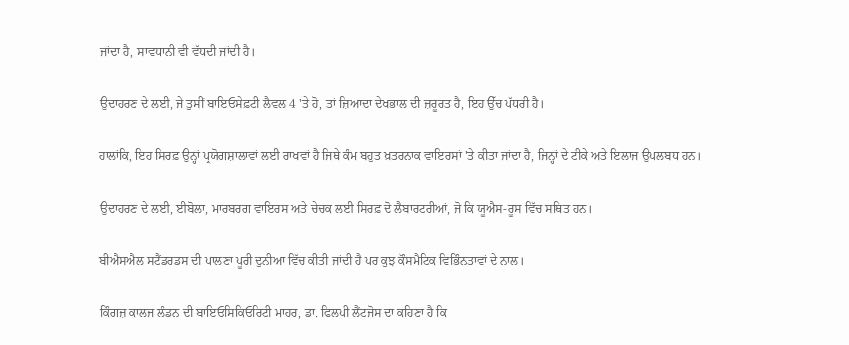ਜਾਂਦਾ ਹੈ, ਸਾਵਧਾਨੀ ਵੀ ਵੱਧਦੀ ਜਾਂਦੀ ਹੈ।

ਉਦਾਹਰਣ ਦੇ ਲਈ, ਜੇ ਤੁਸੀਂ ਬਾਇਓਸੇਫ਼ਟੀ ਲੈਵਲ 4 'ਤੇ ਹੋ, ਤਾਂ ਜ਼ਿਆਦਾ ਦੇਖਭਾਲ ਦੀ ਜ਼ਰੂਰਤ ਹੈ, ਇਹ ਉੱਚ ਪੱਧਰੀ ਹੈ।

ਹਾਲਾਂਕਿ, ਇਹ ਸਿਰਫ਼ ਉਨ੍ਹਾਂ ਪ੍ਰਯੋਗਸ਼ਾਲਾਵਾਂ ਲਈ ਰਾਖਵਾਂ ਹੈ ਜਿਥੇ ਕੰਮ ਬਹੁਤ ਖ਼ਤਰਨਾਕ ਵਾਇਰਸਾਂ 'ਤੇ ਕੀਤਾ ਜਾਂਦਾ ਹੈ, ਜਿਨ੍ਹਾਂ ਦੇ ਟੀਕੇ ਅਤੇ ਇਲਾਜ ਉਪਲਬਧ ਹਨ।

ਉਦਾਹਰਣ ਦੇ ਲਈ, ਈਬੋਲਾ, ਮਾਰਬਰਗ ਵਾਇਰਸ ਅਤੇ ਚੇਚਕ ਲਈ ਸਿਰਫ਼ ਦੋ ਲੈਬਾਰਟਰੀਆਂ, ਜੋ ਕਿ ਯੂਐਸ-ਰੂਸ ਵਿੱਚ ਸਥਿਤ ਹਨ।

ਬੀਐਸਐਲ ਸਟੈਂਡਰਡਸ ਦੀ ਪਾਲਣਾ ਪੂਰੀ ਦੁਨੀਆ ਵਿੱਚ ਕੀਤੀ ਜਾਂਦੀ ਹੈ ਪਰ ਕੁਝ ਕੌਸਮੈਟਿਕ ਵਿਭਿੰਨਤਾਵਾਂ ਦੇ ਨਾਲ।

ਕਿੰਗਜ਼ ਕਾਲਜ ਲੰਡਨ ਦੀ ਬਾਇਓਸਿਕਿਓਰਿਟੀ ਮਾਹਰ, ਡਾ. ਫਿਲਪੀ ਲੈਂਟਜੋਸ ਦਾ ਕਹਿਣਾ ਹੈ ਕਿ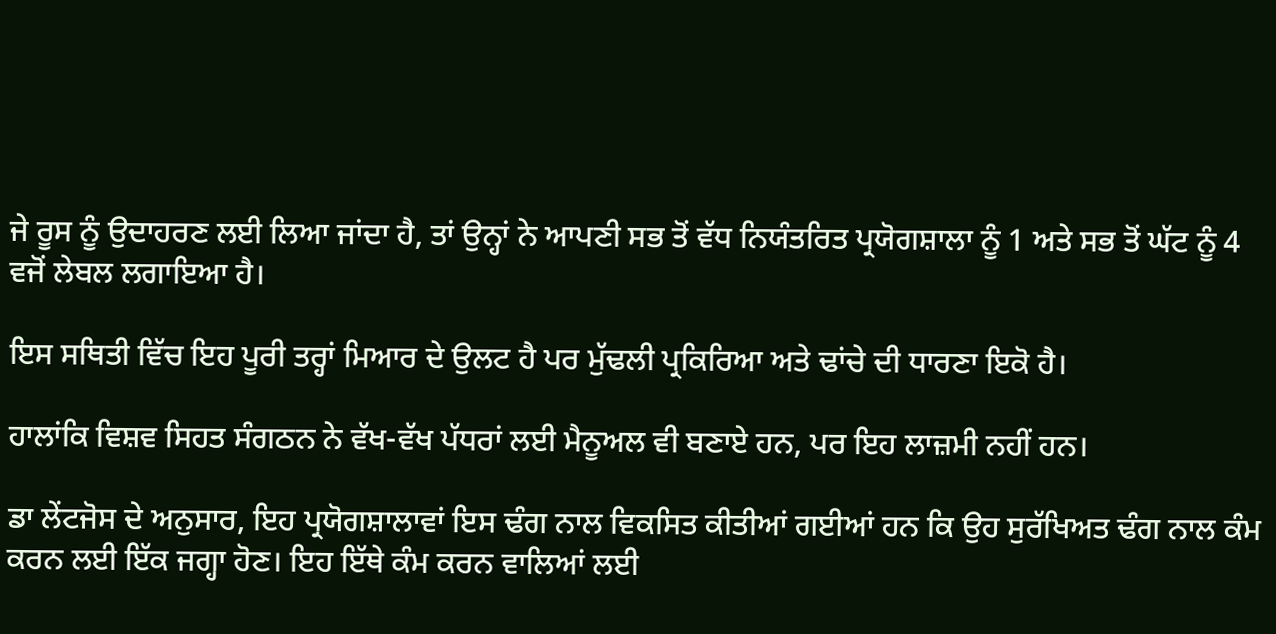ਜੇ ਰੂਸ ਨੂੰ ਉਦਾਹਰਣ ਲਈ ਲਿਆ ਜਾਂਦਾ ਹੈ, ਤਾਂ ਉਨ੍ਹਾਂ ਨੇ ਆਪਣੀ ਸਭ ਤੋਂ ਵੱਧ ਨਿਯੰਤਰਿਤ ਪ੍ਰਯੋਗਸ਼ਾਲਾ ਨੂੰ 1 ਅਤੇ ਸਭ ਤੋਂ ਘੱਟ ਨੂੰ 4 ਵਜੋਂ ਲੇਬਲ ਲਗਾਇਆ ਹੈ।

ਇਸ ਸਥਿਤੀ ਵਿੱਚ ਇਹ ਪੂਰੀ ਤਰ੍ਹਾਂ ਮਿਆਰ ਦੇ ਉਲਟ ਹੈ ਪਰ ਮੁੱਢਲੀ ਪ੍ਰਕਿਰਿਆ ਅਤੇ ਢਾਂਚੇ ਦੀ ਧਾਰਣਾ ਇਕੋ ਹੈ।

ਹਾਲਾਂਕਿ ਵਿਸ਼ਵ ਸਿਹਤ ਸੰਗਠਨ ਨੇ ਵੱਖ-ਵੱਖ ਪੱਧਰਾਂ ਲਈ ਮੈਨੂਅਲ ਵੀ ਬਣਾਏ ਹਨ, ਪਰ ਇਹ ਲਾਜ਼ਮੀ ਨਹੀਂ ਹਨ।

ਡਾ ਲੇਂਟਜੋਸ ਦੇ ਅਨੁਸਾਰ, ਇਹ ਪ੍ਰਯੋਗਸ਼ਾਲਾਵਾਂ ਇਸ ਢੰਗ ਨਾਲ ਵਿਕਸਿਤ ਕੀਤੀਆਂ ਗਈਆਂ ਹਨ ਕਿ ਉਹ ਸੁਰੱਖਿਅਤ ਢੰਗ ਨਾਲ ਕੰਮ ਕਰਨ ਲਈ ਇੱਕ ਜਗ੍ਹਾ ਹੋਣ। ਇਹ ਇੱਥੇ ਕੰਮ ਕਰਨ ਵਾਲਿਆਂ ਲਈ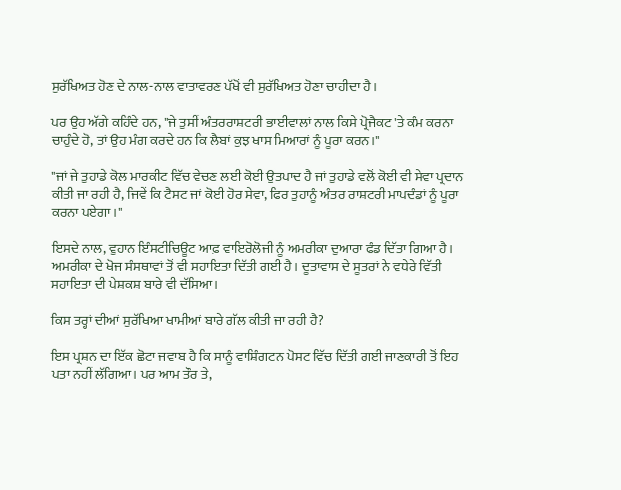ਸੁਰੱਖਿਅਤ ਹੋਣ ਦੇ ਨਾਲ-ਨਾਲ ਵਾਤਾਵਰਣ ਪੱਖੋਂ ਵੀ ਸੁਰੱਖਿਅਤ ਹੋਣਾ ਚਾਹੀਦਾ ਹੈ।

ਪਰ ਉਹ ਅੱਗੇ ਕਹਿੰਦੇ ਹਨ, "ਜੇ ਤੁਸੀਂ ਅੰਤਰਰਾਸ਼ਟਰੀ ਭਾਈਵਾਲਾਂ ਨਾਲ ਕਿਸੇ ਪ੍ਰੋਜੈਕਟ 'ਤੇ ਕੰਮ ਕਰਨਾ ਚਾਹੁੰਦੇ ਹੋ, ਤਾਂ ਉਹ ਮੰਗ ਕਰਦੇ ਹਨ ਕਿ ਲੈਬਾਂ ਕੁਝ ਖਾਸ ਮਿਆਰਾਂ ਨੂੰ ਪੂਰਾ ਕਰਨ।"

"ਜਾਂ ਜੇ ਤੁਹਾਡੇ ਕੋਲ ਮਾਰਕੀਟ ਵਿੱਚ ਵੇਚਣ ਲਈ ਕੋਈ ਉਤਪਾਦ ਹੈ ਜਾਂ ਤੁਹਾਡੇ ਵਲੋਂ ਕੋਈ ਵੀ ਸੇਵਾ ਪ੍ਰਦਾਨ ਕੀਤੀ ਜਾ ਰਹੀ ਹੈ, ਜਿਵੇਂ ਕਿ ਟੈਸਟ ਜਾਂ ਕੋਈ ਹੋਰ ਸੇਵਾ, ਫਿਰ ਤੁਹਾਨੂੰ ਅੰਤਰ ਰਾਸ਼ਟਰੀ ਮਾਪਦੰਡਾਂ ਨੂੰ ਪੂਰਾ ਕਰਨਾ ਪਏਗਾ।"

ਇਸਦੇ ਨਾਲ, ਵੁਹਾਨ ਇੰਸਟੀਚਿਊਟ ਆਫ਼ ਵਾਇਰੋਲੋਜੀ ਨੂੰ ਅਮਰੀਕਾ ਦੁਆਰਾ ਫੰਡ ਦਿੱਤਾ ਗਿਆ ਹੈ। ਅਮਰੀਕਾ ਦੇ ਖੋਜ ਸੰਸਥਾਵਾਂ ਤੋਂ ਵੀ ਸਹਾਇਤਾ ਦਿੱਤੀ ਗਈ ਹੈ। ਦੂਤਾਵਾਸ ਦੇ ਸੂਤਰਾਂ ਨੇ ਵਧੇਰੇ ਵਿੱਤੀ ਸਹਾਇਤਾ ਦੀ ਪੇਸ਼ਕਸ਼ ਬਾਰੇ ਵੀ ਦੱਸਿਆ।

ਕਿਸ ਤਰ੍ਹਾਂ ਦੀਆਂ ਸੁਰੱਖਿਆ ਖਾਮੀਆਂ ਬਾਰੇ ਗੱਲ ਕੀਤੀ ਜਾ ਰਹੀ ਹੈ?

ਇਸ ਪ੍ਰਸ਼ਨ ਦਾ ਇੱਕ ਛੋਟਾ ਜਵਾਬ ਹੈ ਕਿ ਸਾਨੂੰ ਵਾਸ਼ਿੰਗਟਨ ਪੋਸਟ ਵਿੱਚ ਦਿੱਤੀ ਗਈ ਜਾਣਕਾਰੀ ਤੋਂ ਇਹ ਪਤਾ ਨਹੀਂ ਲੱਗਿਆ। ਪਰ ਆਮ ਤੌਰ ਤੇ,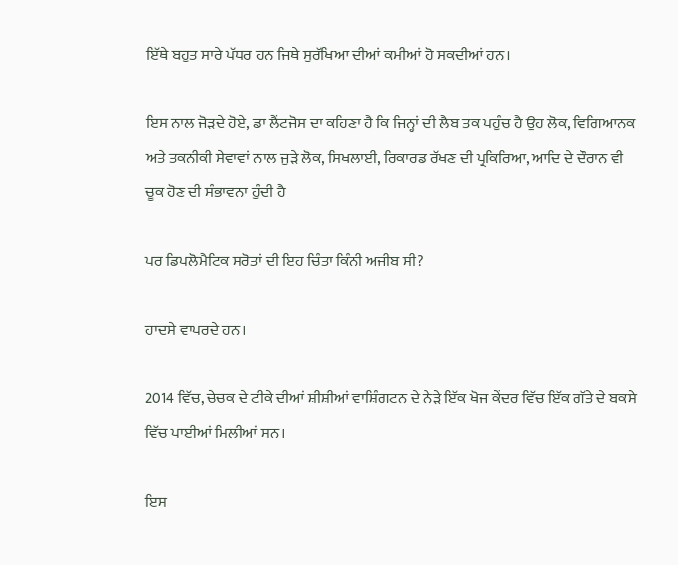ਇੱਥੇ ਬਹੁਤ ਸਾਰੇ ਪੱਧਰ ਹਨ ਜਿਥੇ ਸੁਰੱਖਿਆ ਦੀਆਂ ਕਮੀਆਂ ਹੋ ਸਕਦੀਆਂ ਹਨ।

ਇਸ ਨਾਲ ਜੋੜਦੇ ਹੋਏ, ਡਾ ਲੈਂਟਜੋਸ ਦਾ ਕਹਿਣਾ ਹੈ ਕਿ ਜਿਨ੍ਹਾਂ ਦੀ ਲੈਬ ਤਕ ਪਹੁੰਚ ਹੈ ਉਹ ਲੋਕ, ਵਿਗਿਆਨਕ ਅਤੇ ਤਕਨੀਕੀ ਸੇਵਾਵਾਂ ਨਾਲ ਜੁੜੇ ਲੋਕ, ਸਿਖਲਾਈ, ਰਿਕਾਰਡ ਰੱਖਣ ਦੀ ਪ੍ਰਕਿਰਿਆ, ਆਦਿ ਦੇ ਦੌਰਾਨ ਵੀ ਚੂਕ ਹੋਣ ਦੀ ਸੰਭਾਵਨਾ ਹੁੰਦੀ ਹੈ

ਪਰ ਡਿਪਲੋਮੈਟਿਕ ਸਰੋਤਾਂ ਦੀ ਇਹ ਚਿੰਤਾ ਕਿੰਨੀ ਅਜੀਬ ਸੀ?

ਹਾਦਸੇ ਵਾਪਰਦੇ ਹਨ।

2014 ਵਿੱਚ, ਚੇਚਕ ਦੇ ਟੀਕੇ ਦੀਆਂ ਸ਼ੀਸ਼ੀਆਂ ਵਾਸ਼ਿੰਗਟਨ ਦੇ ਨੇੜੇ ਇੱਕ ਖੋਜ ਕੇਂਦਰ ਵਿੱਚ ਇੱਕ ਗੱਤੇ ਦੇ ਬਕਸੇ ਵਿੱਚ ਪਾਈਆਂ ਮਿਲੀਆਂ ਸਨ।

ਇਸ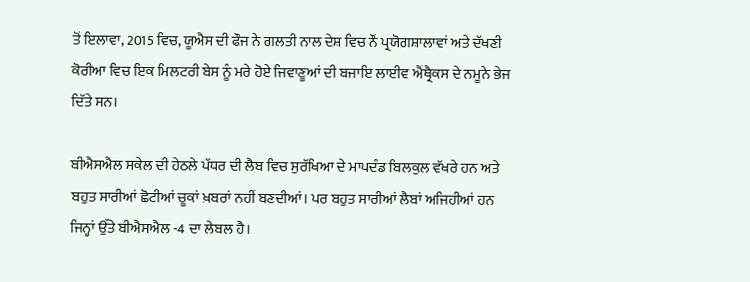ਤੋਂ ਇਲਾਵਾ, 2015 ਵਿਚ, ਯੂਐਸ ਦੀ ਫੌਜ ਨੇ ਗਲਤੀ ਨਾਲ ਦੇਸ਼ ਵਿਚ ਨੌਂ ਪ੍ਰਯੋਗਸ਼ਾਲਾਵਾਂ ਅਤੇ ਦੱਖਣੀ ਕੋਰੀਆ ਵਿਚ ਇਕ ਮਿਲਟਰੀ ਬੇਸ ਨੂੰ ਮਰੇ ਹੋਏ ਜਿਵਾਣੂਆਂ ਦੀ ਬਜਾਇ ਲਾਈਵ ਐਂਥ੍ਰੈਕਸ ਦੇ ਨਮੂਨੇ ਭੇਜ ਦਿੱਤੇ ਸਨ।

ਬੀਐਸਐਲ ਸਕੇਲ ਦੀ ਹੇਠਲੇ ਪੱਧਰ ਦੀ ਲੈਬ ਵਿਚ ਸੁਰੱਖਿਆ ਦੇ ਮਾਪਦੰਡ ਬਿਲਕੁਲ ਵੱਖਰੇ ਹਨ ਅਤੇ ਬਹੁਤ ਸਾਰੀਆਂ ਛੋਟੀਆਂ ਚੂਕਾਂ ਖ਼ਬਰਾਂ ਨਹੀਂ ਬਣਦੀਆਂ। ਪਰ ਬਹੁਤ ਸਾਰੀਆਂ ਲੈਬਾਂ ਅਜਿਹੀਆਂ ਹਨ ਜਿਨ੍ਹਾਂ ਉੱਤੇ ਬੀਐਸਐਲ -4 ਦਾ ਲੇਬਲ ਹੈ।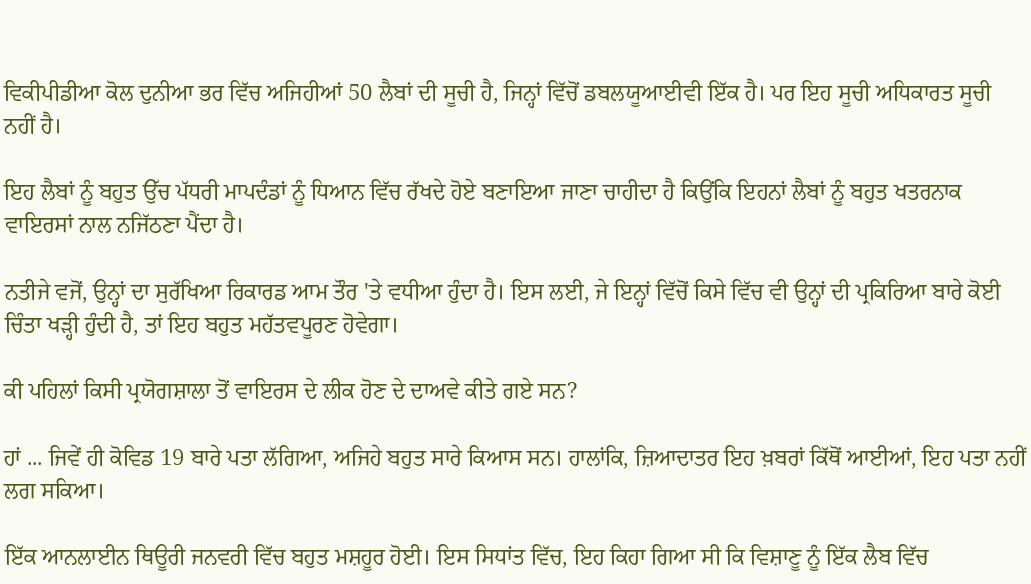ਵਿਕੀਪੀਡੀਆ ਕੋਲ ਦੁਨੀਆ ਭਰ ਵਿੱਚ ਅਜਿਹੀਆਂ 50 ਲੈਬਾਂ ਦੀ ਸੂਚੀ ਹੈ, ਜਿਨ੍ਹਾਂ ਵਿੱਚੋਂ ਡਬਲਯੂਆਈਵੀ ਇੱਕ ਹੈ। ਪਰ ਇਹ ਸੂਚੀ ਅਧਿਕਾਰਤ ਸੂਚੀ ਨਹੀਂ ਹੈ।

ਇਹ ਲੈਬਾਂ ਨੂੰ ਬਹੁਤ ਉੱਚ ਪੱਧਰੀ ਮਾਪਦੰਡਾਂ ਨੂੰ ਧਿਆਨ ਵਿੱਚ ਰੱਖਦੇ ਹੋਏ ਬਣਾਇਆ ਜਾਣਾ ਚਾਹੀਦਾ ਹੈ ਕਿਉਂਕਿ ਇਹਨਾਂ ਲੈਬਾਂ ਨੂੰ ਬਹੁਤ ਖਤਰਨਾਕ ਵਾਇਰਸਾਂ ਨਾਲ ਨਜਿੱਠਣਾ ਪੈਂਦਾ ਹੈ।

ਨਤੀਜੇ ਵਜੋਂ, ਉਨ੍ਹਾਂ ਦਾ ਸੁਰੱਖਿਆ ਰਿਕਾਰਡ ਆਮ ਤੌਰ 'ਤੇ ਵਧੀਆ ਹੁੰਦਾ ਹੈ। ਇਸ ਲਈ, ਜੇ ਇਨ੍ਹਾਂ ਵਿੱਚੋਂ ਕਿਸੇ ਵਿੱਚ ਵੀ ਉਨ੍ਹਾਂ ਦੀ ਪ੍ਰਕਿਰਿਆ ਬਾਰੇ ਕੋਈ ਚਿੰਤਾ ਖੜ੍ਹੀ ਹੁੰਦੀ ਹੈ, ਤਾਂ ਇਹ ਬਹੁਤ ਮਹੱਤਵਪੂਰਣ ਹੋਵੇਗਾ।

ਕੀ ਪਹਿਲਾਂ ਕਿਸੀ ਪ੍ਰਯੋਗਸ਼ਾਲਾ ਤੋਂ ਵਾਇਰਸ ਦੇ ਲੀਕ ਹੋਣ ਦੇ ਦਾਅਵੇ ਕੀਤੇ ਗਏ ਸਨ?

ਹਾਂ ... ਜਿਵੇਂ ਹੀ ਕੋਵਿਡ 19 ਬਾਰੇ ਪਤਾ ਲੱਗਿਆ, ਅਜਿਹੇ ਬਹੁਤ ਸਾਰੇ ਕਿਆਸ ਸਨ। ਹਾਲਾਂਕਿ, ਜ਼ਿਆਦਾਤਰ ਇਹ ਖ਼ਬਰਾਂ ਕਿੱਥੋਂ ਆਈਆਂ, ਇਹ ਪਤਾ ਨਹੀਂ ਲਗ ਸਕਿਆ।

ਇੱਕ ਆਨਲਾਈਨ ਥਿਊਰੀ ਜਨਵਰੀ ਵਿੱਚ ਬਹੁਤ ਮਸ਼ਹੂਰ ਹੋਈ। ਇਸ ਸਿਧਾਂਤ ਵਿੱਚ, ਇਹ ਕਿਹਾ ਗਿਆ ਸੀ ਕਿ ਵਿਸ਼ਾਣੂ ਨੂੰ ਇੱਕ ਲੈਬ ਵਿੱਚ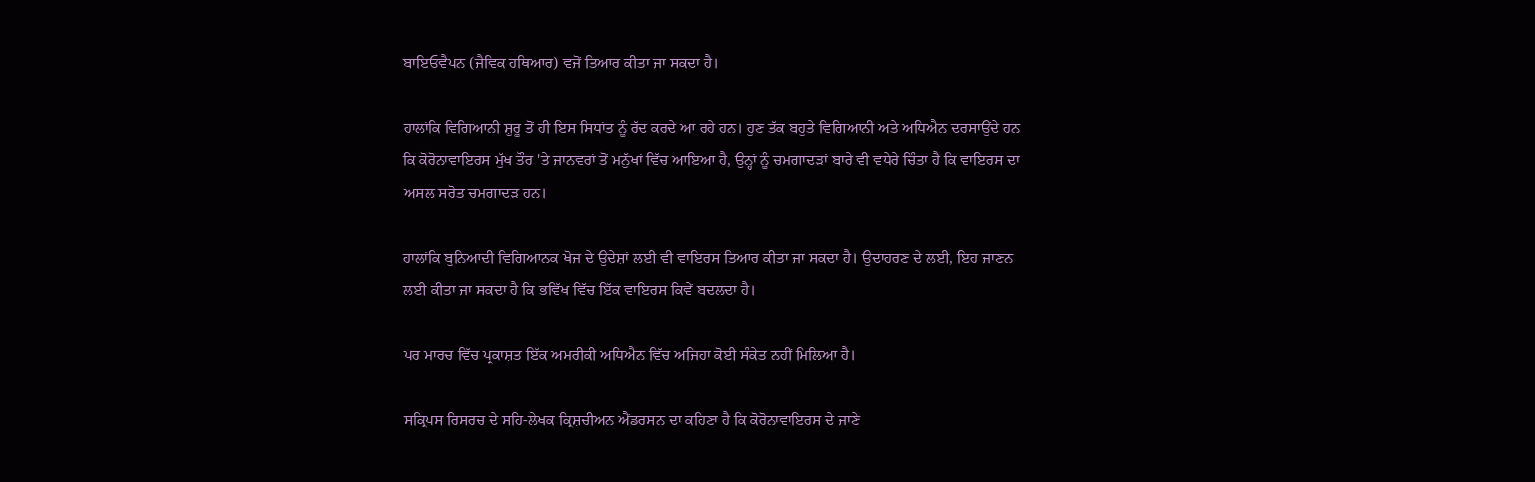ਬਾਇਓਵੈਪਨ (ਜੈਵਿਕ ਹਥਿਆਰ) ਵਜੋਂ ਤਿਆਰ ਕੀਤਾ ਜਾ ਸਕਦਾ ਹੈ।

ਹਾਲਾਂਕਿ ਵਿਗਿਆਨੀ ਸ਼ੁਰੂ ਤੋਂ ਹੀ ਇਸ ਸਿਧਾਂਤ ਨੂੰ ਰੱਦ ਕਰਦੇ ਆ ਰਹੇ ਹਨ। ਹੁਣ ਤੱਕ ਬਹੁਤੇ ਵਿਗਿਆਨੀ ਅਤੇ ਅਧਿਐਨ ਦਰਸਾਉਂਦੇ ਹਨ ਕਿ ਕੋਰੋਨਾਵਾਇਰਸ ਮੁੱਖ ਤੌਰ 'ਤੇ ਜਾਨਵਰਾਂ ਤੋਂ ਮਨੁੱਖਾਂ ਵਿੱਚ ਆਇਆ ਹੈ, ਉਨ੍ਹਾਂ ਨੂੰ ਚਮਗਾਦੜਾਂ ਬਾਰੇ ਵੀ ਵਧੇਰੇ ਚਿੰਤਾ ਹੈ ਕਿ ਵਾਇਰਸ ਦਾ ਅਸਲ ਸਰੋਤ ਚਮਗਾਦੜ ਹਨ।

ਹਾਲਾਂਕਿ ਬੁਨਿਆਦੀ ਵਿਗਿਆਨਕ ਖੋਜ ਦੇ ਉਦੇਸ਼ਾਂ ਲਈ ਵੀ ਵਾਇਰਸ ਤਿਆਰ ਕੀਤਾ ਜਾ ਸਕਦਾ ਹੈ। ਉਦਾਹਰਣ ਦੇ ਲਈ, ਇਹ ਜਾਣਨ ਲਈ ਕੀਤਾ ਜਾ ਸਕਦਾ ਹੈ ਕਿ ਭਵਿੱਖ ਵਿੱਚ ਇੱਕ ਵਾਇਰਸ ਕਿਵੇਂ ਬਦਲਦਾ ਹੈ।

ਪਰ ਮਾਰਚ ਵਿੱਚ ਪ੍ਰਕਾਸ਼ਤ ਇੱਕ ਅਮਰੀਕੀ ਅਧਿਐਨ ਵਿੱਚ ਅਜਿਹਾ ਕੋਈ ਸੰਕੇਤ ਨਹੀਂ ਮਿਲਿਆ ਹੈ।

ਸਕ੍ਰਿਪਸ ਰਿਸਰਚ ਦੇ ਸਹਿ-ਲੇਖਕ ਕ੍ਰਿਸ਼ਚੀਅਨ ਐਂਡਰਸਨ ਦਾ ਕਹਿਣਾ ਹੈ ਕਿ ਕੋਰੋਨਾਵਾਇਰਸ ਦੇ ਜਾਣੇ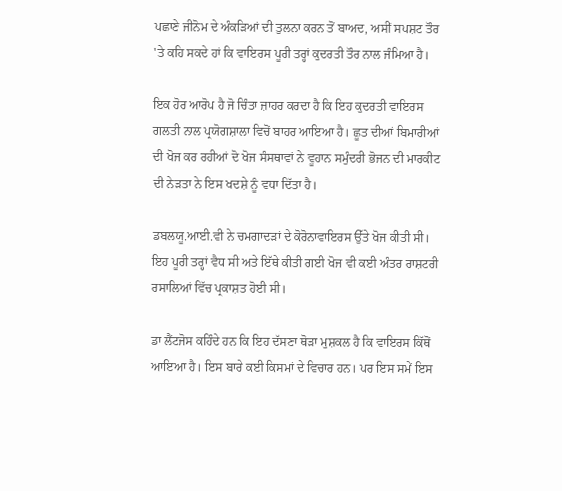ਪਛਾਣੇ ਜੀਨੋਮ ਦੇ ਅੰਕੜਿਆਂ ਦੀ ਤੁਲਨਾ ਕਰਨ ਤੋਂ ਬਾਅਦ, ਅਸੀਂ ਸਪਸ਼ਟ ਤੌਰ 'ਤੇ ਕਹਿ ਸਕਦੇ ਹਾਂ ਕਿ ਵਾਇਰਸ ਪੂਰੀ ਤਰ੍ਹਾਂ ਕੁਦਰਤੀ ਤੌਰ ਨਾਲ ਜੰਮਿਆ ਹੈ।

ਇਕ ਹੋਰ ਆਰੋਪ ਹੈ ਜੋ ਚਿੰਤਾ ਜ਼ਾਹਰ ਕਰਦਾ ਹੈ ਕਿ ਇਹ ਕੁਦਰਤੀ ਵਾਇਰਸ ਗਲਤੀ ਨਾਲ ਪ੍ਰਯੋਗਸ਼ਾਲਾ ਵਿਚੋਂ ਬਾਹਰ ਆਇਆ ਹੈ। ਛੂਤ ਦੀਆਂ ਬਿਮਾਰੀਆਂ ਦੀ ਖੋਜ ਕਰ ਰਹੀਆਂ ਦੋ ਖੋਜ ਸੰਸਥਾਵਾਂ ਨੇ ਵੂਹਾਨ ਸਮੁੰਦਰੀ ਭੋਜਨ ਦੀ ਮਾਰਕੀਟ ਦੀ ਨੇੜਤਾ ਨੇ ਇਸ ਖਦਸ਼ੇ ਨੂੰ ਵਧਾ ਦਿੱਤਾ ਹੈ।

ਡਬਲਯੂ.ਆਈ.ਵੀ ਨੇ ਚਮਗਾਦੜਾਂ ਦੇ ਕੋਰੋਨਾਵਾਇਰਸ ਉੱਤੇ ਖੋਜ ਕੀਤੀ ਸੀ। ਇਹ ਪੂਰੀ ਤਰ੍ਹਾਂ ਵੈਧ ਸੀ ਅਤੇ ਇੱਥੇ ਕੀਤੀ ਗਈ ਖੋਜ ਵੀ ਕਈ ਅੰਤਰ ਰਾਸ਼ਟਰੀ ਰਸਾਲਿਆਂ ਵਿੱਚ ਪ੍ਰਕਾਸ਼ਤ ਹੋਈ ਸੀ।

ਡਾ ਲੈਂਟਜੋਸ ਕਹਿੰਦੇ ਹਨ ਕਿ ਇਹ ਦੱਸਣਾ ਥੋੜਾ ਮੁਸ਼ਕਲ ਹੈ ਕਿ ਵਾਇਰਸ ਕਿੱਥੋਂ ਆਇਆ ਹੈ। ਇਸ ਬਾਰੇ ਕਈ ਕਿਸਮਾਂ ਦੇ ਵਿਚਾਰ ਹਨ। ਪਰ ਇਸ ਸਮੇਂ ਇਸ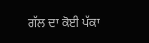ਗੱਲ ਦਾ ਕੋਈ ਪੱਕਾ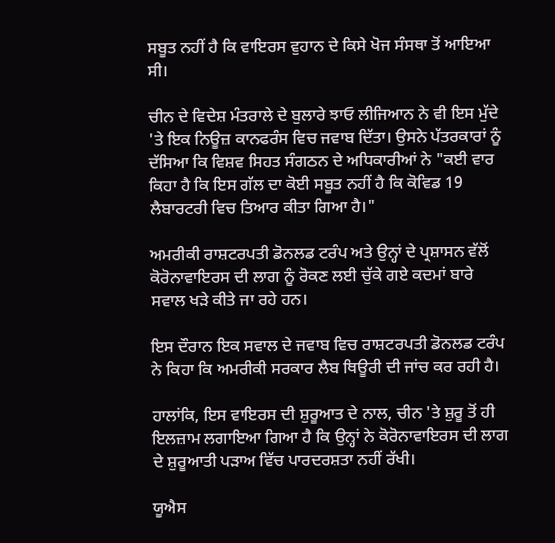ਸਬੂਤ ਨਹੀਂ ਹੈ ਕਿ ਵਾਇਰਸ ਵੁਹਾਨ ਦੇ ਕਿਸੇ ਖੋਜ ਸੰਸਥਾ ਤੋਂ ਆਇਆ ਸੀ।

ਚੀਨ ਦੇ ਵਿਦੇਸ਼ ਮੰਤਰਾਲੇ ਦੇ ਬੁਲਾਰੇ ਝਾਓ ਲੀਜਿਆਨ ਨੇ ਵੀ ਇਸ ਮੁੱਦੇ 'ਤੇ ਇਕ ਨਿਊਜ਼ ਕਾਨਫਰੰਸ ਵਿਚ ਜਵਾਬ ਦਿੱਤਾ। ਉਸਨੇ ਪੱਤਰਕਾਰਾਂ ਨੂੰ ਦੱਸਿਆ ਕਿ ਵਿਸ਼ਵ ਸਿਹਤ ਸੰਗਠਨ ਦੇ ਅਧਿਕਾਰੀਆਂ ਨੇ "ਕਈ ਵਾਰ ਕਿਹਾ ਹੈ ਕਿ ਇਸ ਗੱਲ ਦਾ ਕੋਈ ਸਬੂਤ ਨਹੀਂ ਹੈ ਕਿ ਕੋਵਿਡ 19 ਲੈਬਾਰਟਰੀ ਵਿਚ ਤਿਆਰ ਕੀਤਾ ਗਿਆ ਹੈ।"

ਅਮਰੀਕੀ ਰਾਸ਼ਟਰਪਤੀ ਡੋਨਲਡ ਟਰੰਪ ਅਤੇ ਉਨ੍ਹਾਂ ਦੇ ਪ੍ਰਸ਼ਾਸਨ ਵੱਲੋਂ ਕੋਰੋਨਾਵਾਇਰਸ ਦੀ ਲਾਗ ਨੂੰ ਰੋਕਣ ਲਈ ਚੁੱਕੇ ਗਏ ਕਦਮਾਂ ਬਾਰੇ ਸਵਾਲ ਖੜੇ ਕੀਤੇ ਜਾ ਰਹੇ ਹਨ।

ਇਸ ਦੌਰਾਨ ਇਕ ਸਵਾਲ ਦੇ ਜਵਾਬ ਵਿਚ ਰਾਸ਼ਟਰਪਤੀ ਡੋਨਲਡ ਟਰੰਪ ਨੇ ਕਿਹਾ ਕਿ ਅਮਰੀਕੀ ਸਰਕਾਰ ਲੈਬ ਥਿਊਰੀ ਦੀ ਜਾਂਚ ਕਰ ਰਹੀ ਹੈ।

ਹਾਲਾਂਕਿ, ਇਸ ਵਾਇਰਸ ਦੀ ਸ਼ੁਰੂਆਤ ਦੇ ਨਾਲ, ਚੀਨ 'ਤੇ ਸ਼ੁਰੂ ਤੋਂ ਹੀ ਇਲਜ਼ਾਮ ਲਗਾਇਆ ਗਿਆ ਹੈ ਕਿ ਉਨ੍ਹਾਂ ਨੇ ਕੋਰੋਨਾਵਾਇਰਸ ਦੀ ਲਾਗ ਦੇ ਸ਼ੁਰੂਆਤੀ ਪੜਾਅ ਵਿੱਚ ਪਾਰਦਰਸ਼ਤਾ ਨਹੀਂ ਰੱਖੀ।

ਯੂਐਸ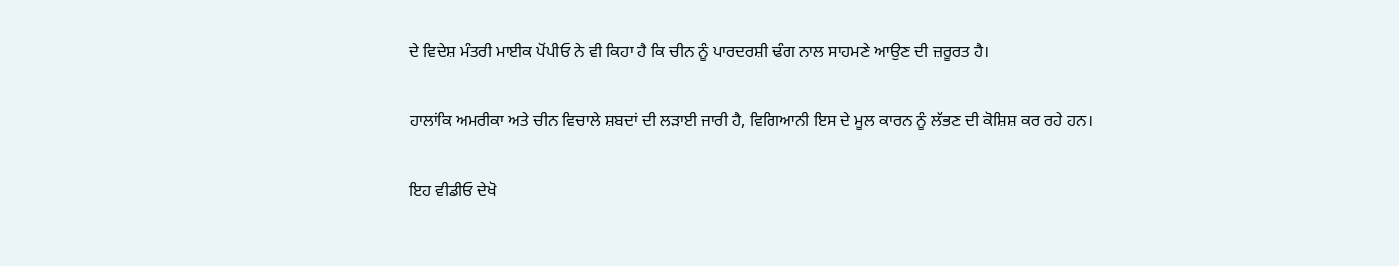ਦੇ ਵਿਦੇਸ਼ ਮੰਤਰੀ ਮਾਈਕ ਪੋਂਪੀਓ ਨੇ ਵੀ ਕਿਹਾ ਹੈ ਕਿ ਚੀਨ ਨੂੰ ਪਾਰਦਰਸ਼ੀ ਢੰਗ ਨਾਲ ਸਾਹਮਣੇ ਆਉਣ ਦੀ ਜ਼ਰੂਰਤ ਹੈ।

ਹਾਲਾਂਕਿ ਅਮਰੀਕਾ ਅਤੇ ਚੀਨ ਵਿਚਾਲੇ ਸ਼ਬਦਾਂ ਦੀ ਲੜਾਈ ਜਾਰੀ ਹੈ, ਵਿਗਿਆਨੀ ਇਸ ਦੇ ਮੂਲ ਕਾਰਨ ਨੂੰ ਲੱਭਣ ਦੀ ਕੋਸ਼ਿਸ਼ ਕਰ ਰਹੇ ਹਨ।

ਇਹ ਵੀਡੀਓ ਦੇਖੋ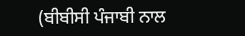(ਬੀਬੀਸੀ ਪੰਜਾਬੀ ਨਾਲ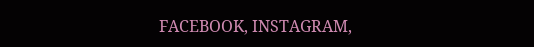FACEBOOK, INSTAGRAM,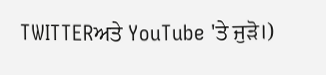TWITTERਅਤੇ YouTube 'ਤੇ ਜੁੜੋ।)